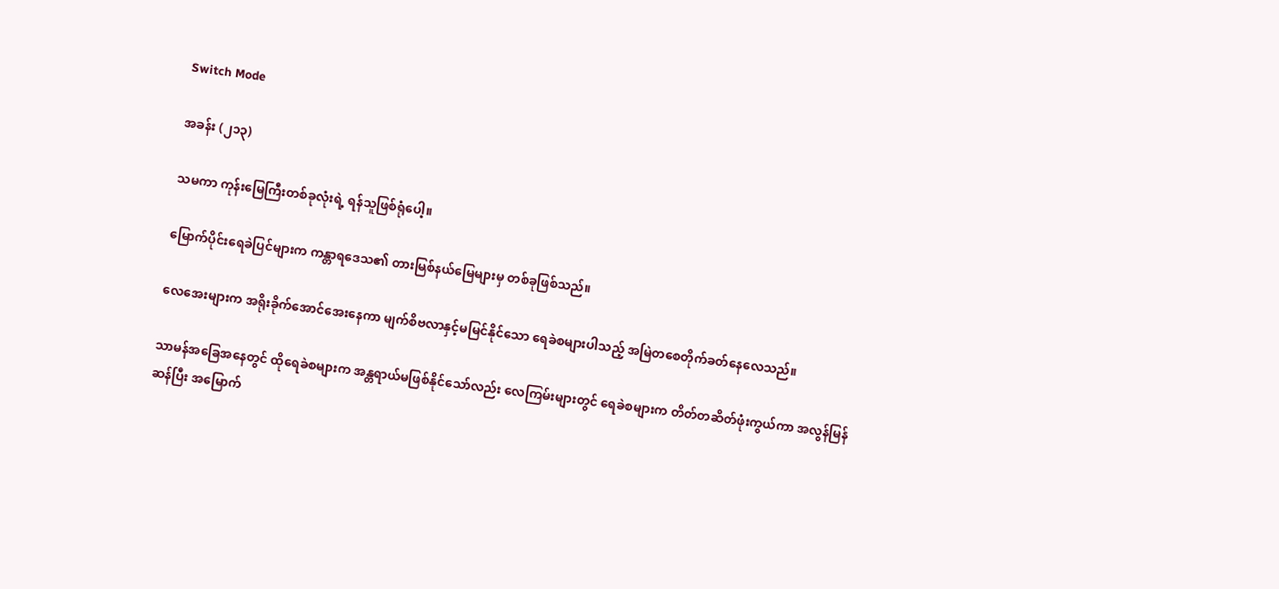Switch Mode

အခန်း (၂၁၃)

သမကာ ကုန်းမြေကြီးတစ်ခုလုံးရဲ့ ရန်သူဖြစ်ရုံပေါ့။

မြောက်ပိုင်းရေခဲပြင်များက ကန္တာရဒေသ၏ တားမြစ်နယ်မြေများမှ တစ်ခုဖြစ်သည်။

လေအေးများက အရိုးခိုက်အောင်အေးနေကာ မျက်စိဗလာနှင့်မမြင်နိုင်သော ရေခဲစများပါသည့် အမြဲတစေတိုက်ခတ်နေလေသည်။

သာမန်အခြေအနေတွင် ထိုရေခဲစများက အန္တရာယ်မဖြစ်နိုင်သော်လည်း လေကြမ်းများတွင် ရေခဲစများက တိတ်တဆိတ်ဖုံးကွယ်ကာ အလွန်မြန်ဆန်ပြီး အမြောက်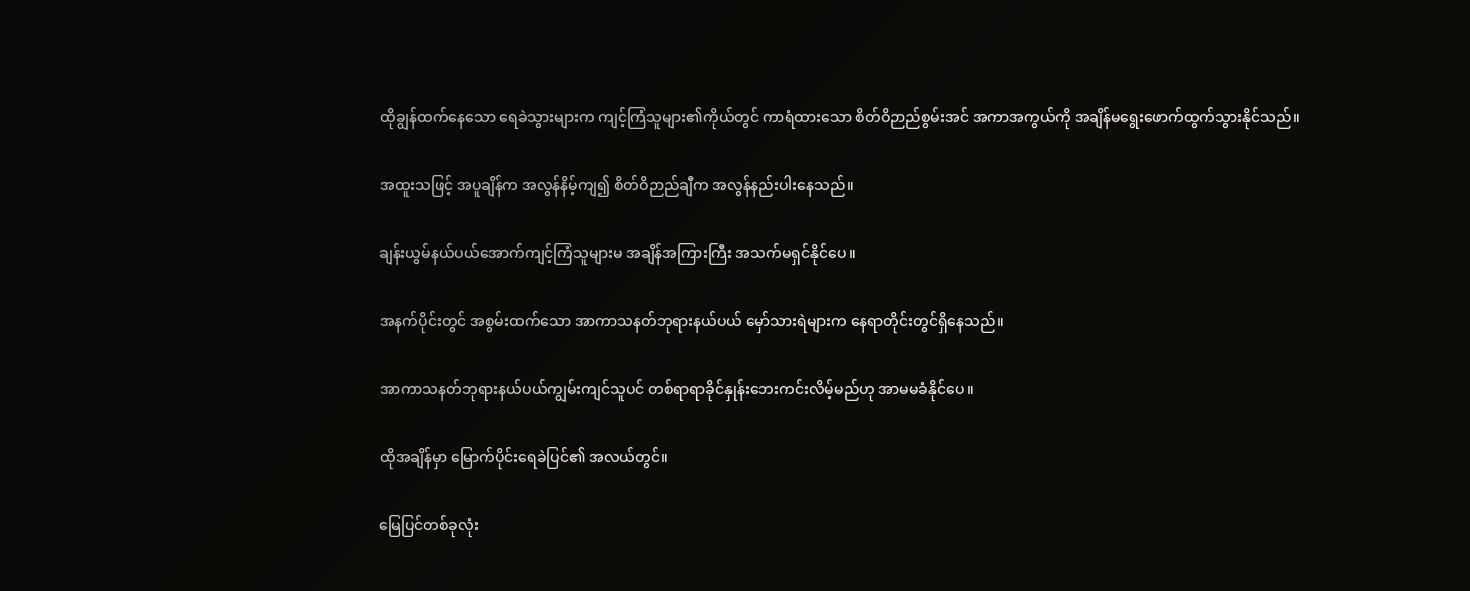ထိုချွန်ထက်နေသော ရေခဲသွားများက ကျင့်ကြံသူများ၏ကိုယ်တွင် ကာရံထားသော စိတ်ဝိဉာည်စွမ်းအင် အကာအကွယ်ကို အချိန်မရွေးဖောက်ထွက်သွားနိုင်သည်။

အထူးသဖြင့် အပူချိန်က အလွန်နိမ့်ကျ၍ စိတ်ဝိဉာည်ချီက အလွန်နည်းပါးနေသည်။

ချန်းယွမ်နယ်ပယ်အောက်ကျင့်ကြံသူများမ အချိန်အကြားကြီး အသက်မရှင်နိုင်ပေ။

အနက်ပိုင်းတွင် အစွမ်းထက်သော အာကာသနတ်ဘုရားနယ်ပယ် မှော်သားရဲများက နေရာတိုင်းတွင်ရှိနေသည်။

အာကာသနတ်ဘုရားနယ်ပယ်ကျွမ်းကျင်သူပင် တစ်ရာရာခိုင်နှုန်းဘေးကင်းလိမ့်မည်ဟု အာမမခံနိုင်ပေ။

ထိုအချိန်မှာ မြောက်ပိုင်းရေခဲပြင်၏ အလယ်တွင်။

မြေပြင်တစ်ခုလုံး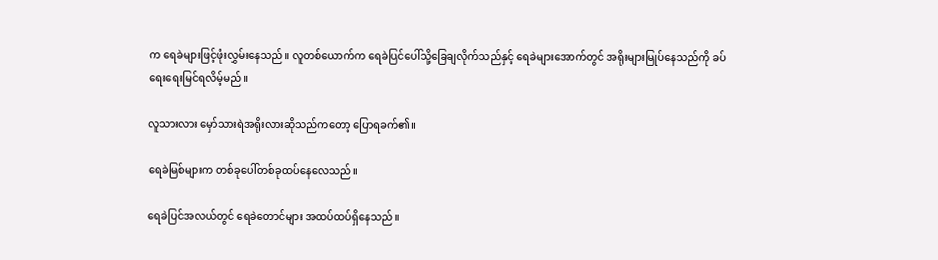က ရေခဲများဖြင့်ဖုံးလွှမ်းနေသည်။ လူတစ်ယောက်က ရေခဲပြင်ပေါ်သို့ခြေချလိုက်သည်နှင့် ရေခဲများအောက်တွင် အရိုးများမြုပ်နေသည်ကို ခပ်ရေးရေးမြင်ရလိမ့်မည်။

လူသားလား မှော်သားရဲအရိုးလားဆိုသည်ကတော့ ပြောရခက်၏။

ရေခဲမြစ်များက တစ်ခုပေါ်တစ်ခုထပ်နေလေသည်။

ရေခဲပြင်အလယ်တွင် ရေခဲတောင်များ အထပ်ထပ်ရှိနေသည်။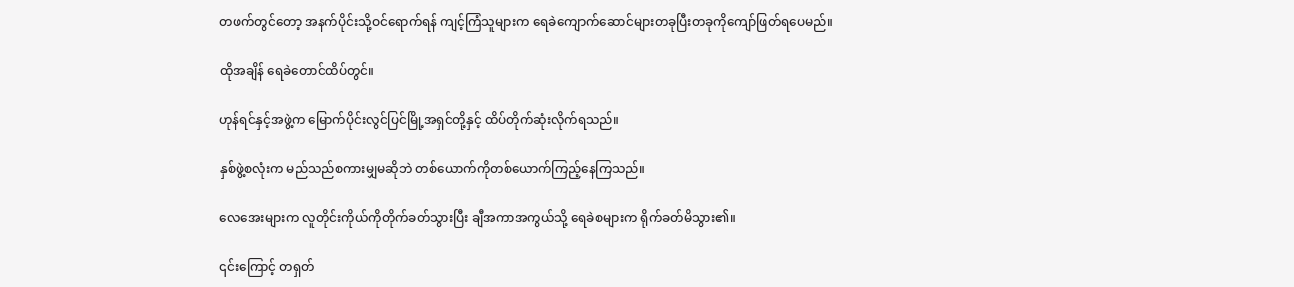တဖက်တွင်တော့ အနက်ပိုင်းသို့ဝင်ရောက်ရန် ကျင့်ကြံသူများက ရေခဲကျောက်ဆောင်များတခုပြီးတခုကိုကျော်ဖြတ်ရပေမည်။

ထိုအချိန် ရေခဲတောင်ထိပ်တွင်။

ဟုန်ရင်နှင့်အဖွဲ့က မြောက်ပိုင်းလွင်ပြင်မြို့အရှင်တို့နှင့် ထိပ်တိုက်ဆုံးလိုက်ရသည်။

နှစ်ဖွဲ့စလုံးက မည်သည်စကားမျှမဆိုဘဲ တစ်ယောက်ကိုတစ်ယောက်ကြည့်နေကြသည်။

လေအေးများက လူတိုင်းကိုယ်ကိုတိုက်ခတ်သွားပြီး ချီအကာအကွယ်သို့ ရေခဲစများက ရိုက်ခတ်မိသွား၏။

၎င်းကြောင့် တရှတ်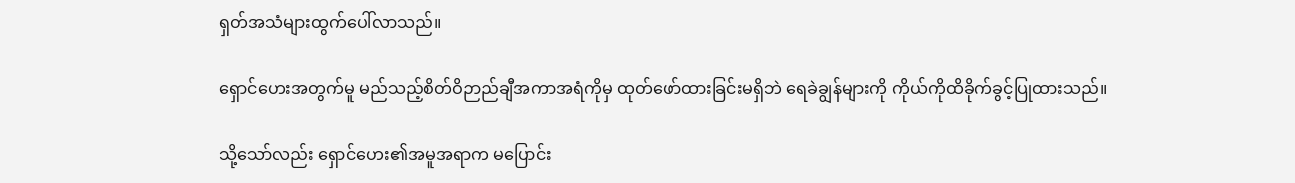ရှတ်အသံများထွက်ပေါ်လာသည်။

ရှောင်ဟေးအတွက်မူ မည်သည့်စိတ်ဝိဉာည်ချီအကာအရံကိုမှ ထုတ်ဖော်ထားခြင်းမရှိဘဲ ရေခဲချွန်များကို ကိုယ်ကိုထိခိုက်ခွင့်ပြုထားသည်။

သို့သော်လည်း ရှောင်ဟေး၏အမူအရာက မပြောင်း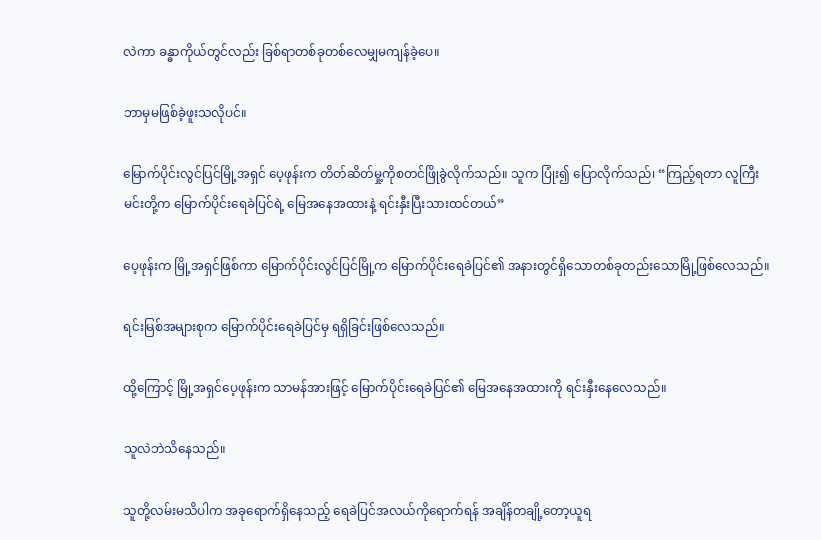လဲကာ ခန္ဓာကိုယ်တွင်လည်း ခြစ်ရာတစ်ခုတစ်လေမျှမကျန်ခဲ့ပေ။

ဘာမှမဖြစ်ခဲ့ဖူးသလိုပင်။

မြောက်ပိုင်းလွင်ပြင်မြို့အရှင် ပေ့ဖုန်းက တိတ်ဆိတ်မှု့ကိုစတင်ဖြိုခွဲလိုက်သည်။ သူက ပြုံး၍ ပြောလိုက်သည်၊ “ကြည့်ရတာ လူကြီးမင်းတို့က မြောက်ပိုင်းရေခဲပြင်ရဲ့ မြေအနေအထားနဲ့ ရင်းနှီးပြီးသားထင်တယ်”

ပေ့ဖုန်းက မြို့အရှင်ဖြစ်ကာ မြောက်ပိုင်းလွင်ပြင်မြို့က မြောက်ပိုင်းရေခဲပြင်၏ အနားတွင်ရှိသောတစ်ခုတည်းသောမြို့ဖြစ်လေသည်။

ရင်းမြစ်အများစုက မြောက်ပိုင်းရေခဲပြင်မှ ရရှိခြင်းဖြစ်လေသည်။

ထို့ကြောင့် မြို့အရှင်ပေ့ဖုန်းက သာမန်အားဖြင့် မြောက်ပိုင်းရေခဲပြင်၏ မြေအနေအထားကို ရင်းနှီးနေလေသည်။

သူလဲဘဲသိနေသည်။

သူတို့လမ်းမသိပါက အခုရောက်ရှိနေသည့် ရေခဲပြင်အလယ်ကိုရောက်ရန် အချိန်တချို့တော့ယူရ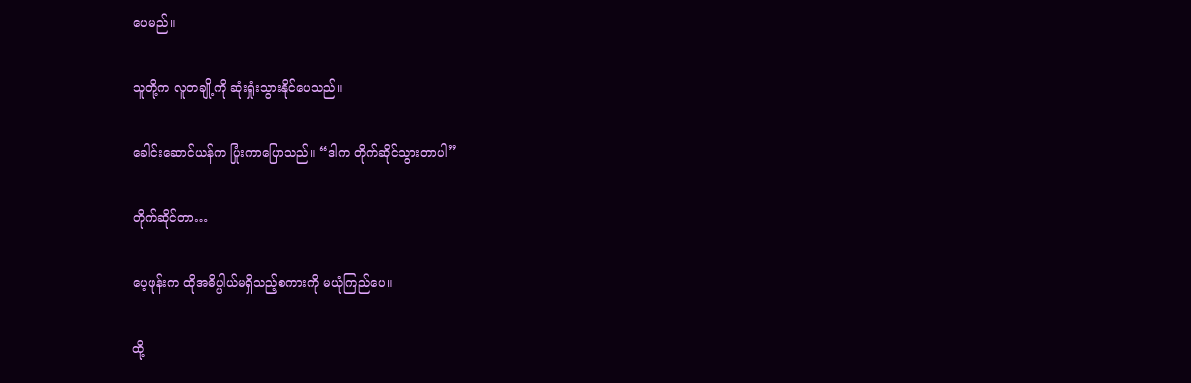ပေမည်။

သူတို့က လူတချို့ကို ဆုံးရှုံးသွားနိုင်ပေသည်။

ခေါင်းဆောင်ယန်က ပြုံးကာပြောသည်။ “ဒါက တိုက်ဆိုင်သွားတာပါ”

တိုက်ဆိုင်တာ…

ပေ့ဖုန်းက ထိုအဓိပ္ပါယ်မရှိသည့်စကားကို မယုံကြည်ပေ။

ထို့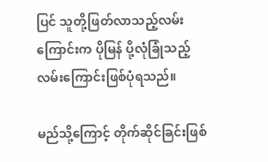ပြင် သူတို့ဖြတ်လာသည့်လမ်းကြောင်းက ပိုမြန် ပို့လုံခြုံသည့်လမ်းကြောင်းဖြစ်ပုံရသည်။

မည်သို့ကြောင့် တိုက်ဆိုင်ခြင်းဖြစ်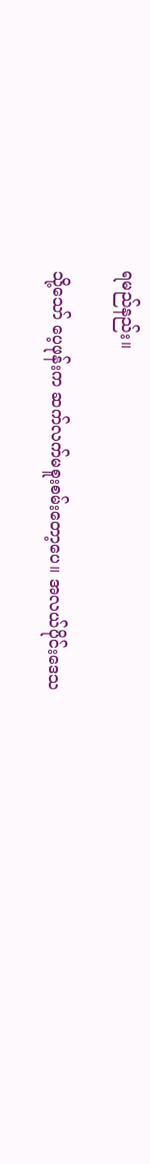ရမည်နည်း။

သို့သော် ပေ့ဖုန်းက ဆက်လက်မစူးစမ်းတော့ပေ။ အလယ်ပိုင်းဒေသ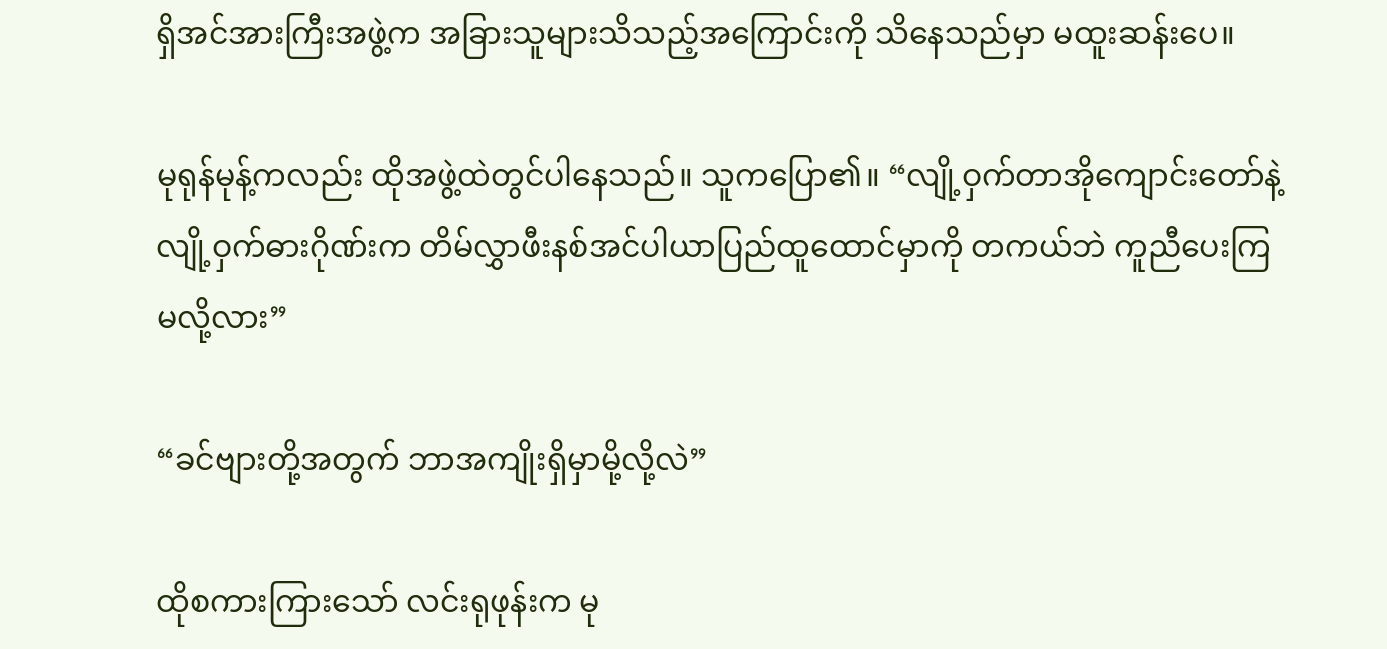ရှိအင်အားကြီးအဖွဲ့က အခြားသူများသိသည့်အကြောင်းကို သိနေသည်မှာ မထူးဆန်းပေ။

မုရုန်မုန့်ကလည်း ထိုအဖွဲ့ထဲတွင်ပါနေသည်။ သူကပြော၏။ “လျို့ဝှက်တာအိုကျောင်းတော်နဲ့ လျို့ဝှက်ဓားဂိုဏ်းက တိမ်လွှာဖီးနစ်အင်ပါယာပြည်ထူထောင်မှာကို တကယ်ဘဲ ကူညီပေးကြမလို့လား”

“ခင်ဗျားတို့အတွက် ဘာအကျိုးရှိမှာမို့လို့လဲ”

ထိုစကားကြားသော် လင်းရုဖုန်းက မု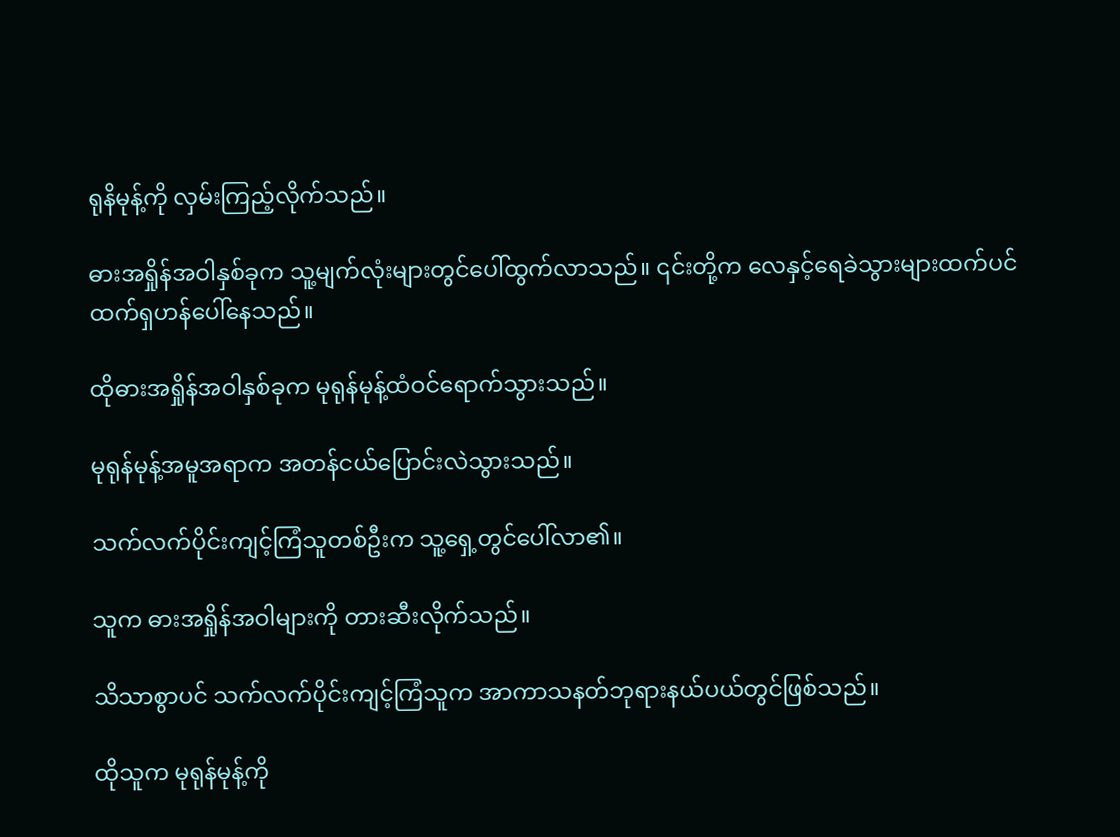ရုနိမုန့်ကို လှမ်းကြည့်လိုက်သည်။

ဓားအရှိုန်အဝါနှစ်ခုက သူ့မျက်လုံးများတွင်ပေါ်ထွက်လာသည်။ ၎င်းတို့က လေနှင့်ရေခဲသွားများထက်ပင် ထက်ရှဟန်ပေါ်နေသည်။

ထိုဓားအရှိုန်အဝါနှစ်ခုက မုရုန်မုန့်ထံဝင်ရောက်သွားသည်။

မုရုန်မုန့်အမူအရာက အတန်ငယ်ပြောင်းလဲသွားသည်။

သက်လက်ပိုင်းကျင့်ကြံသူတစ်ဦးက သူ့ရှေ့တွင်ပေါ်လာ၏။

သူက ဓားအရှိုန်အဝါများကို တားဆီးလိုက်သည်။

သိသာစွာပင် သက်လက်ပိုင်းကျင့်ကြံသူက အာကာသနတ်ဘုရားနယ်ပယ်တွင်ဖြစ်သည်။

ထိုသူက မုရုန်မုန့်ကို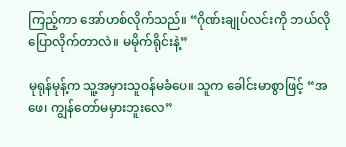ကြည့်ကာ အော်ဟစ်လိုက်သည်။ “ဂိုဏ်းချုပ်လင်းကို ဘယ်လိုပြောလိုက်တာလဲ။ မမိုက်ရိုင်းနဲ့”

မုရုန်မုန့်က သူ့အမှားသူဝန်မခံပေ။ သူက ခေါင်းမာစွာဖြင့် “အဖေ၊ ကျွန်တော်မမှားဘူးလေ”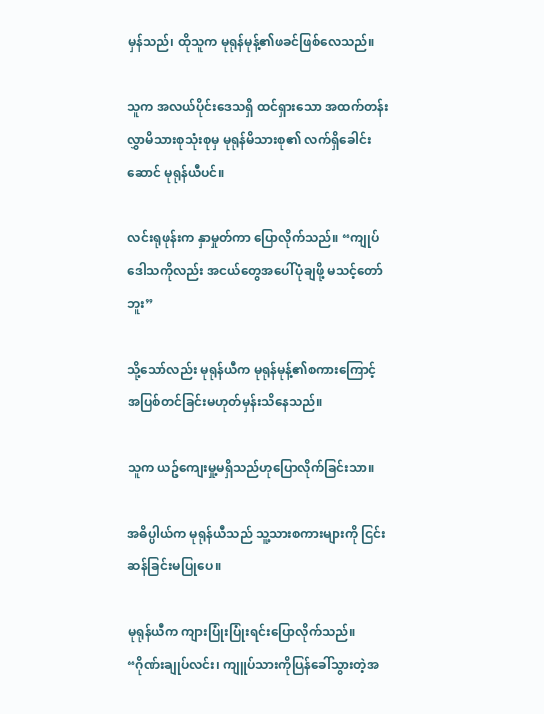မှန်သည်၊ ထိုသူက မုရုန်မုန့်၏ဖခင်ဖြစ်လေသည်။

သူက အလယ်ပိုင်းဒေသရှိ ထင်ရှားသော အထက်တန်းလွှာမိသားစုသုံးစုမှ မုရုန်မိသားစု၏ လက်ရှိခေါင်းဆောင် မုရုန်ယီပင်။

လင်းရုဖုန်းက နှာမှုတ်ကာ ပြောလိုက်သည်။ “ကျုပ်ဒေါသကိုလည်း အငယ်တွေအပေါ်ပုံချဖို့ မသင့်တော်ဘူး”

သို့သော်လည်း မုရုန်ယီက မုရုန်မုန့်၏စကားကြောင့် အပြစ်တင်ခြင်းမဟုတ်မှန်းသိနေသည်။

သူက ယဥ်ကျေးမှု့မရှိသည်ဟုပြောလိုက်ခြင်းသာ။

အဓိပ္ပါယ်က မုရုန်ယီသည် သူ့သားစကားများကို ငြင်းဆန်ခြင်းမပြုပေ။

မုရုန်ယီက ကျားပြုံးပြုံးရင်းပြောလိုက်သည်။ “ဂိုဏ်းချုပ်လင်း၊ ကျူပ်သားကိုပြန်ခေါ်သွားတဲ့အ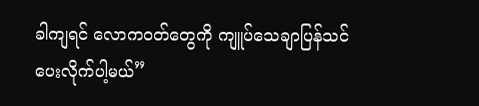ခါကျရင် လောကဝတ်တွေကို ကျူပ်သေချာပြန်သင်ပေးလိုက်ပါ့မယ်”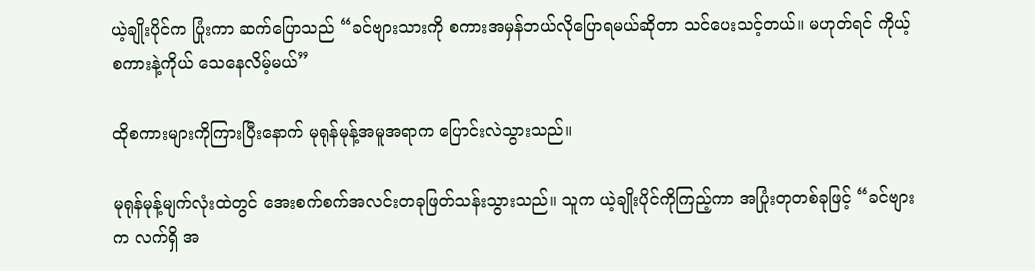ယဲ့ချိုးပိုင်က ပြုံးကာ ဆက်ပြောသည် “ခင်ဗျားသားကို စကားအမှန်ဘယ်လိုပြောရမယ်ဆိုတာ သင်ပေးသင့်တယ်။ မဟုတ်ရင် ကိုယ့်စကားနဲ့ကိုယ် သေနေလိမ့်မယ်”

ထိုစကားများကိုကြားပြီးနောက် မုရုန်မုန့်အမူအရာက ပြောင်းလဲသွားသည်။

မုရုန်မုန့်မျက်လုံးထဲတွင် အေးစက်စက်အလင်းတခုဖြတ်သန်းသွားသည်။ သူက ယဲ့ချိုးပိုင်ကိုကြည့်ကာ အပြုံးတုတစ်ခုဖြင့် “ခင်ဗျားက လက်ရှိ အ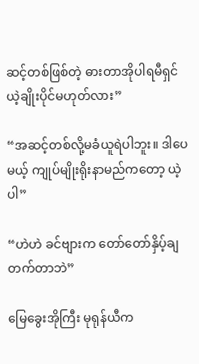ဆင့်တစ်ဖြစ်တဲ့ ဓားတာအိုပါရမီရှင် ယဲ့ချိုးပိုင်မဟုတ်လား”

“အဆင့်တစ်လို့မခံယူရဲပါဘူး။ ဒါပေမယ့် ကျုပ်မျိုးရိုးနာမည်ကတော့ ယဲ့ပါ”

“ဟဲဟဲ ခင်ဗျားက တော်တော်နှိပ့်ချတက်တာဘဲ”

မြေခွေးအိုကြီး မုရုန်ယီက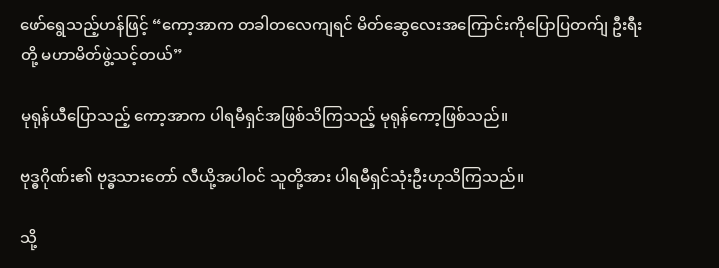ဖော်ရွေသည့်ဟန်ဖြင့် “ကော့အာက တခါတလေကျရင် မိတ်ဆွေလေးအကြောင်းကိုပြောပြတက်ျ ဦးရီးတို့ မဟာမိတ်ဖွဲ့သင့်တယ်”

မုရုန်ယီပြောသည့် ကော့အာက ပါရမီရှင်အဖြစ်သိကြသည့် မုရုန်ကော့ဖြစ်သည်။

ဗုဒ္ဓဂိုဏ်း၏ ဗုဒ္ဓသားတော် လီယို့အပါဝင် သူတို့အား ပါရမီရှင်သုံးဦးဟုသိကြသည်။

သို့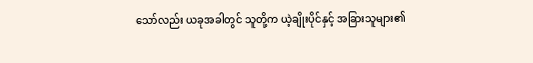သော်လည်း ယခုအခါတွင် သူတို့က ယဲ့ချိုးပိုင်နှင့် အခြားသူများ၏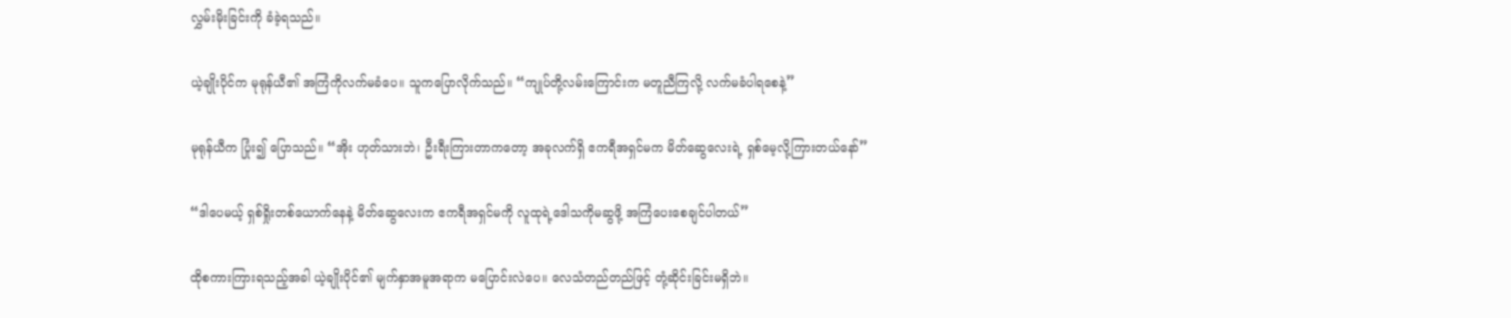လွှမ်းမိုးခြင်းကို ခံခဲ့ရသည်။

ယဲ့ချိုးပိုင်က မုရုန်ယီ၏ အကြံကိုလက်မခံပေ။ သူကပြောလိုက်သည်။ “ကျုပ်တို့လမ်းကြောင်းက မတူညီကြလို့ လက်မခံပါရစေနဲ့”

မုရုန်ယီက ပြုံး၍ ပြောသည်။ “အိုး ဟုတ်သားဘဲ၊ ဦးရီးကြားတာကတော့ အခုလက်ရှိ ဧကရီအရှင်မက မိတ်ဆွေလေးရဲ့ ရှစ်မေ့လို့ကြားတယ်နော်”

“ဒါပေမယ့် ရှစ်ရှိုးတစ်ယောက်နေနဲ့ မိတ်ဆွေလေးက ဧကရီအရှင်မကို လူထုရဲ့ဒေါသကိုမဆွဖို့ အကြံပေးစေချင်ပါတယ်”

ထိုစကားကြားရသည့်အခါ ယဲ့ချိုးပိုင်၏ မျက်နှာအမူအရာက မပြောင်းလဲပေ။ လေသံတည်တည်ဖြင့် တုံ့ဆိုင်းခြင်းမရှိဘဲ။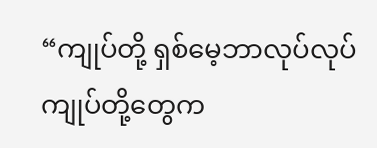“ကျုပ်တို့ ရှစ်မေ့ဘာလုပ်လုပ် ကျုပ်တို့တွေက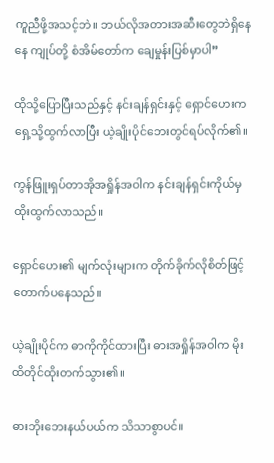ကူညီဖို့အသင့်ဘဲ။ ဘယ်လိုအတားအဆီးတွေဘဲရှိနေနေ ကျုပ်တို့ စံအိမ်တော်က ချေမှုန်းပြစ်မှာပါ”

ထိုသို့ပြောပြီးသည်နှင့် နင်းချန်ရှင်းနှင့် ရှောင်ဟေးက ရှေ့သို့ထွက်လာပြီး ယဲ့ချိုးပိုင်ဘေးတွင်ရပ်လိုက်၏။

ကွန်ဖြူးရှပ်တာအိုအရှိုန်အဝါက နင်းချန်ရှင်းကိုယ်မှ ထိုးထွက်လာသည်။

ရှောင်ဟေး၏ မျက်လုံးများက တိုက်ခိုက်လိုစိတ်ဖြင့်တောက်ပနေသည်။

ယဲ့ချိုးပိုင်က ဓာကိုကိုင်ထားပြီး ဓားအရှိုန်အဝါက မိုးထိတိုင်ထိုးတက်သွား၏။

ဓားဘိုးဘေးနယ်ပယ်က သိသာစွာပင်။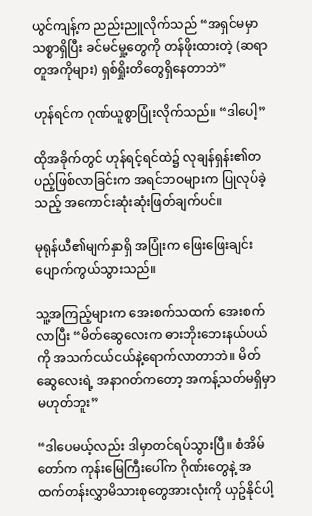ယွင်ကျန့်က ညည်းညူလိုက်သည် “အရှင်မမှာ သစ္စာရှိပြီး ခင်မင်မှု့တွေကို တန်ဖိုးထားတဲ့ (ဆရာတူအကိုများ) ရှစ်ရှိုးတိတွေရှိနေတာဘဲ”

ဟုန်ရင်က ဂုဏ်ယူစွာပြုံးလိုက်သည်။ “ဒါပေါ့”

ထိုအခိုက်တွင် ဟုန်ရင့်ရင်ထဲ၌ လုချန်ရှန်း၏တပည့်ဖြစ်လာခြင်းက အရင်ဘဝများက ပြုလုပ်ခဲ့သည့် အကောင်းဆုံးဆုံးဖြတ်ချက်ပင်။

မုရုန်ယီ၏မျက်နှာရှိ အပြုံးက ဖြေးဖြေးချင်း ပျောက်ကွယ်သွားသည်။

သူ့အကြည့်များက အေးစက်သထက် အေးစက်လာပြီး “မိတ်ဆွေလေးက ဓားဘိုးဘေးနယ်ပယ်ကို အသက်ငယ်ငယ်နဲ့ရောက်လာတာဘဲ။ မိတ်ဆွေလေးရဲ့ အနာဂတ်ကတော့ အကန့်သတ်မရှိမှာမဟုတ်ဘူး”

“ဒါပေမယ့်လည်း ဒါမှာတင်ရပ်သွားပြီ။ စံအိမ်တော်က ကုန်းမြေကြီးပေါ်က ဂိုဏ်းတွေနဲ့ အထက်တန်းလွှာမိသားစုတွေအားလုံးကို ယှဥ်နိုင်ပါ့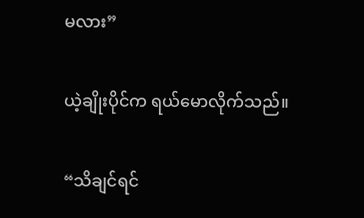မလား”

ယဲ့ချိုးပိုင်က ရယ်မောလိုက်သည်။

“သိချင်ရင်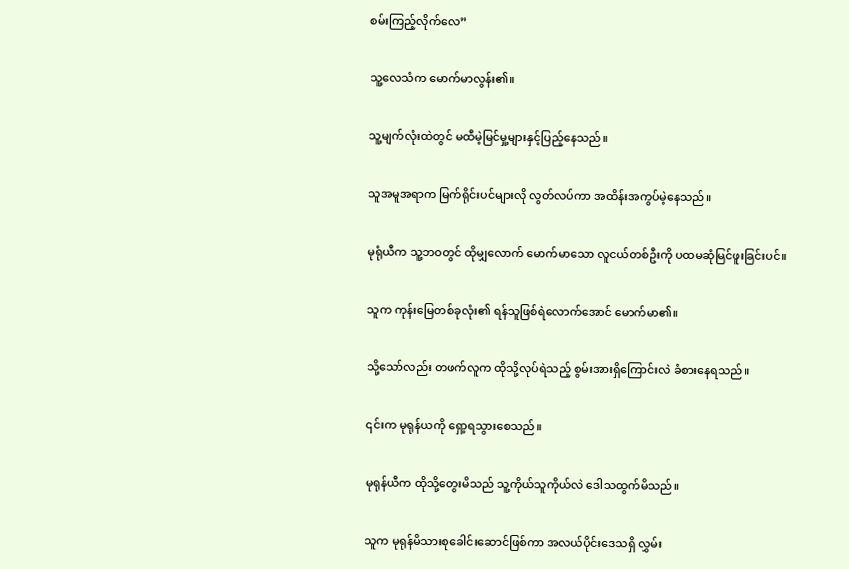စမ်းကြည့်လိုက်လေ”

သူ့လေသံက မောက်မာလွန်း၏။

သူ့မျက်လုံးထဲတွင် မထီမဲ့မြင်မှု့များနှင့်ပြည့်နေသည်။

သူအမူအရာက မြက်ရိုင်းပင်များလို လွတ်လပ်ကာ အထိန်းအကွပ်မဲ့နေသည်။

မုရုံယီက သူ့ဘဝတွင် ထိုမျှလောက် မောက်မာသော လူငယ်တစ်ဦးကို ပထမဆုံမြင်ဖူးခြင်းပင်။

သူက ကုန်းမြေတစ်ခုလုံး၏ ရန်သူဖြစ်ရဲလောက်အောင် မောက်မာ၏။

သို့သော်လည်း တဖက်လူက ထိုသို့လုပ်ရဲသည့် စွမ်းအားရှိကြောင်းလဲ ခံစားနေရသည်။

၎င်းက မုရုန်ယကို ရှော့ရသွားစေသည်။

မုရုန်ယီက ထိုသို့တွေးမိသည် သူ့ကိုယ်သူကိုယ်လဲ ဒေါသထွက်မိသည်။

သူက မုရုန်မိသားစုခေါင်းဆောင်ဖြစ်ကာ အလယ်ပိုင်းဒေသရှိ လွှမ်း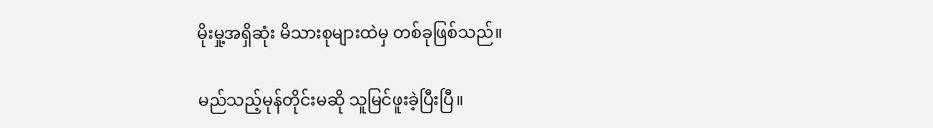မိုးမှု့အရှိဆုံး မိသားစုများထဲမှ တစ်ခုဖြစ်သည်။

မည်သည့်မုန်တိုင်းမဆို သူမြင်ဖူးခဲ့ပြီးပြီ။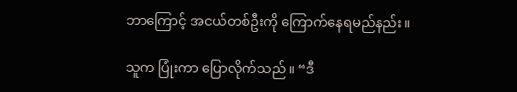ဘာကြောင့် အငယ်တစ်ဦးကို ကြောက်နေရမည်နည်း။

သူက ပြုံးကာ ပြောလိုက်သည်။ “ဒီ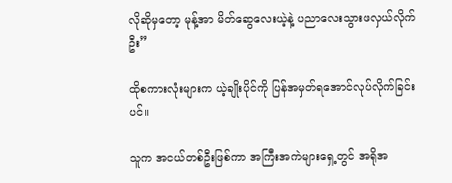လိုဆိုမှတော့ မုန့်အာ မိတ်ဆွေလေးယဲ့နဲ့ ပညာလေးသွားဖလှယ်လိုက်ဦး”

ထိုစကားလုံးများက ယဲ့ချိုးပိုင်ကို ပြန်အမှတ်ရအောင်လုပ်လိုက်ခြင်းပင်။

သူက အငယ်တစ်ဦးဖြစ်ကာ အကြီးအကဲများရှေ့တွင် အရိုအ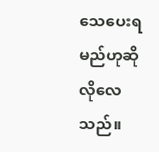သေပေးရမည်ဟုဆိုလိုလေသည်။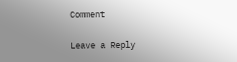Comment

Leave a Reply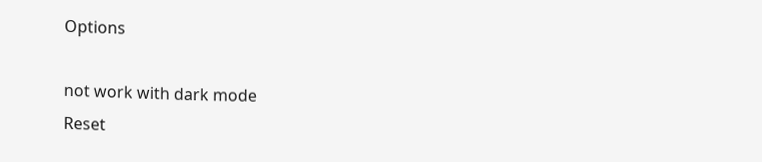Options

not work with dark mode
Reset